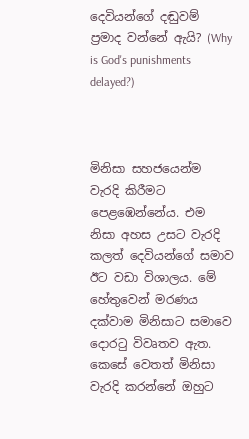දෙවියන්ගේ දඬුවම් ප්‍රමාද වන්නේ ඇයි? (Why is God's punishments delayed?)



මිනිසා සහජයෙන්ම වැරදි කිරීමට පෙළඹෙන්නේය. එම නිසා අහස උසට වැරදි කලත් දෙවියන්ගේ සමාව ඊට වඩා විශාලය. මේ හේතුවෙන් මරණය දක්වාම මිනිසාට සමාවෙ දොරටු විවෘතව ඇත. කෙසේ වෙතත් මිනිසා වැරදි කරන්නේ ඔහුට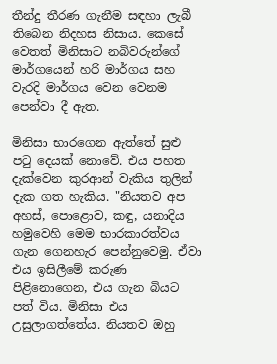තීන්දු තීරණ ගැනීම සඳහා ලැබී තිබෙන නිදහස නිසාය. කෙසේ වෙතත් මිනිසාට නබිවරුන්ගේ මාර්ගයෙන් හරි මාර්ගය සහ වැරදි මාර්ගය වෙන වෙනම පෙන්වා දී ඇත.

මිනිසා භාරගෙන ඇත්තේ සුළු පටු දෙයක් නොවේ. එය පහත දැක්වෙන කුරආන් වැකිය තුලින් දැක ගත හැකිය. "නියතව අප අහස්, පොළොව, කඳු, යනාදිය හමුවෙහි මෙම භාරකාරත්වය ගැන ගෙනහැර පෙන්නුවෙමු. ඒවා එය ඉසිලීමේ කරුණ පිළිනොගෙන, එය ගැන බියට පත් විය. මිනිසා එය උසුලාගත්තේය. නියතව ඔහු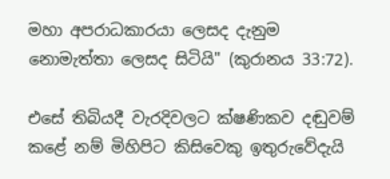මහා අපරාධකාරයා ලෙසද දැනුම නොමැත්තා ලෙසද සිටියි" (කුරානය 33:72).

එසේ තිබියදී වැරදිවලට ක්ෂණිකව දඬුවම් කළේ නම් මිහිපිට කිසිවෙකු ඉතුරුවේදැයි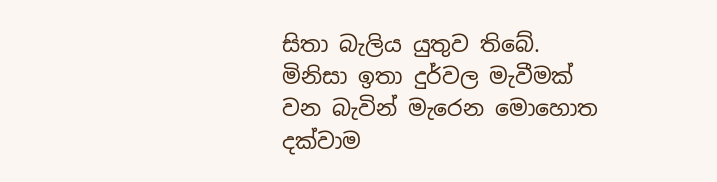සිතා බැලිය යුතුව තිබේ. මිනිසා ඉතා දුර්වල මැවීමක් වන බැවින් මැරෙන මොහොත දක්වාම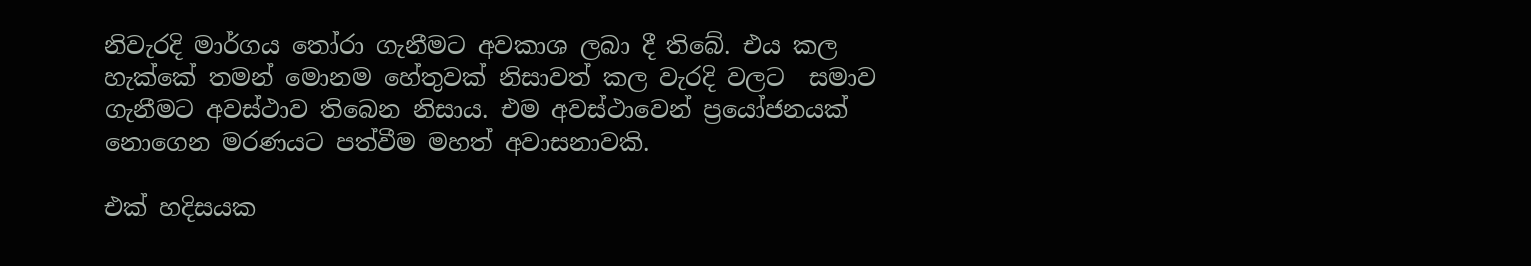නිවැරදි මාර්ගය තෝරා ගැනීමට අවකාශ ලබා දී තිබේ. එය කල හැක්කේ තමන් මොනම හේතුවක් නිසාවත් කල වැරදි වලට  සමාව ගැනීමට අවස්ථාව තිබෙන නිසාය. එම අවස්ථාවෙන් ප්‍රයෝජනයක් නොගෙන මරණයට පත්වීම මහත් අවාසනාවකි.

එක් හදිසයක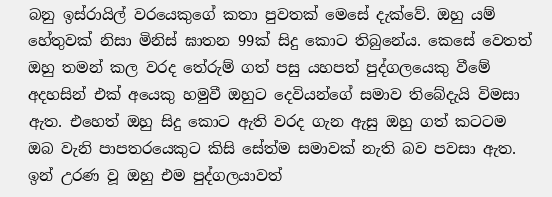බනු ඉස්රායිල් වරයෙකුගේ කතා පුවතක් මෙසේ දැක්වේ. ඔහු යම් හේතුවක් නිසා මිනිස් ඝාතන 99ක් සිදු කොට තිබුනේය. කෙසේ වෙතත් ඔහු තමන් කල වරද තේරුම් ගත් පසු යහපත් පුද්ගලයෙකු වීමේ අදහසින් එක් අයෙකු හමුවී ඔහුට දෙවියන්ගේ සමාව තිබේදැයි විමසා ඇත. එහෙත් ඔහු සිදු කොට ඇති වරද ගැන ඇසු ඔහු ගත් කටටම ඔබ වැනි පාපතරයෙකුට කිසි සේත්ම සමාවක් නැති බව පවසා ඇත. ඉන් උරණ වූ ඔහු එම පුද්ගලයාවත්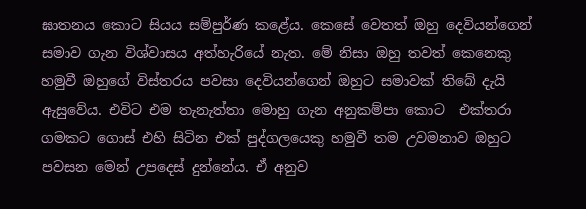ඝාතනය කොට සියය සම්පුර්ණ කළේය. කෙසේ වෙතත් ඔහු දෙවියන්ගෙන් සමාව ගැන විශ්වාසය අත්හැරියේ නැත. මේ නිසා ඔහු තවත් කෙනෙකු හමුවී ඔහුගේ විස්තරය පවසා දෙවියන්ගෙන් ඔහුට සමාවක් තිබේ දැයි ඇසුවේය. එවිට එම තැනැත්තා මොහු ගැන අනුකම්පා කොට  එක්තරා ගමකට ගොස් එහි සිටින එක් පුද්ගලයෙකු හමුවී තම උවමනාව ඔහුට පවසන මෙන් උපදෙස් දුන්නේය. ඒ අනුව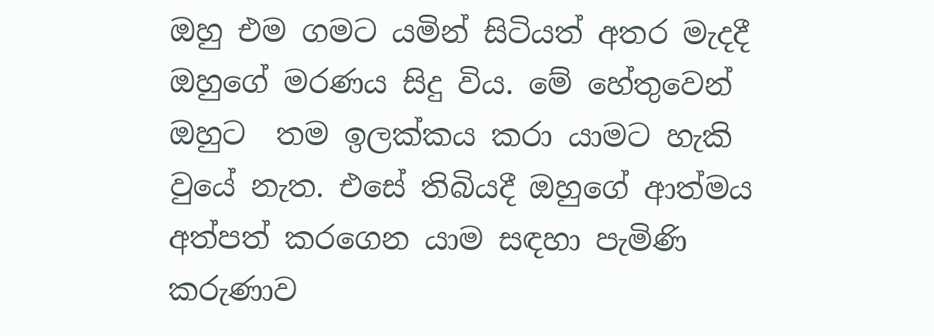ඔහු එම ගමට යමින් සිටියත් අතර මැදදී ඔහුගේ මරණය සිදු විය. මේ හේතුවෙන් ඔහුට  තම ඉලක්කය කරා යාමට හැකි වුයේ නැත. එසේ තිබියදී ඔහුගේ ආත්මය අත්පත් කරගෙන යාම සඳහා පැමිණි කරුණාව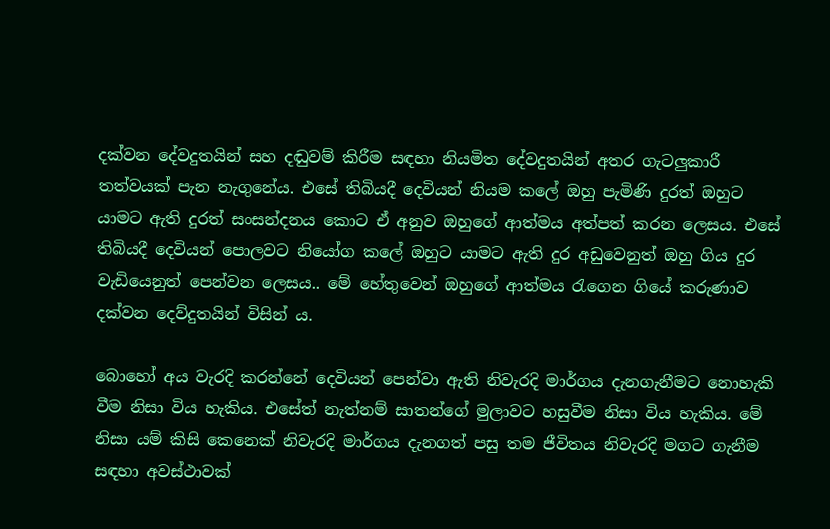දක්වන දේවදුතයින් සහ දඬුවම් කිරීම සඳහා නියමිත දේවදුතයින් අතර ගැටලුකාරී තත්වයක් පැන නැගුනේය. එසේ තිබියදී දෙවියන් නියම කලේ ඔහු පැමිණි දුරත් ඔහුට යාමට ඇති දුරත් සංසන්දනය කොට ඒ අනුව ඔහුගේ ආත්මය අත්පත් කරන ලෙසය. එසේ තිබියදී දෙවියන් පොලවට නියෝග කලේ ඔහුට යාමට ඇති දුර අඩුවෙනුත් ඔහු ගිය දුර වැඩියෙනුත් පෙන්වන ලෙසය.. මේ හේතුවෙන් ඔහුගේ ආත්මය රැගෙන ගියේ කරුණාව දක්වන දෙව්දුතයින් විසින් ය.

බොහෝ අය වැරදි කරන්නේ දෙවියන් පෙන්වා ඇති නිවැරදි මාර්ගය දැනගැනීමට නොහැකි වීම නිසා විය හැකිය. එසේත් නැත්නම් සාතන්ගේ මුලාවට හසුවීම නිසා විය හැකිය. මේ නිසා යම් කිසි කෙනෙක් නිවැරදි මාර්ගය දැනගත් පසු තම ජීවිතය නිවැරදි මගට ගැනීම සඳහා අවස්ථාවක්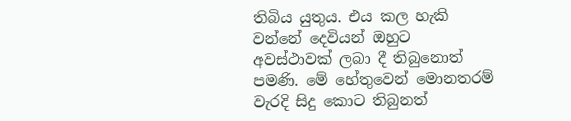තිබිය යුතුය. එය කල හැකි වන්නේ දෙවියන් ඔහුට අවස්ථාවක් ලබා දී තිබුනොත් පමණි. මේ හේතුවෙන් මොනතරම් වැරදි සිදු කොට තිබුනත්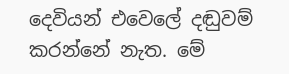දෙවියන් එවෙලේ දඬුවම් කරන්නේ නැත. මේ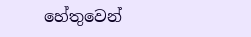හේතුවෙන්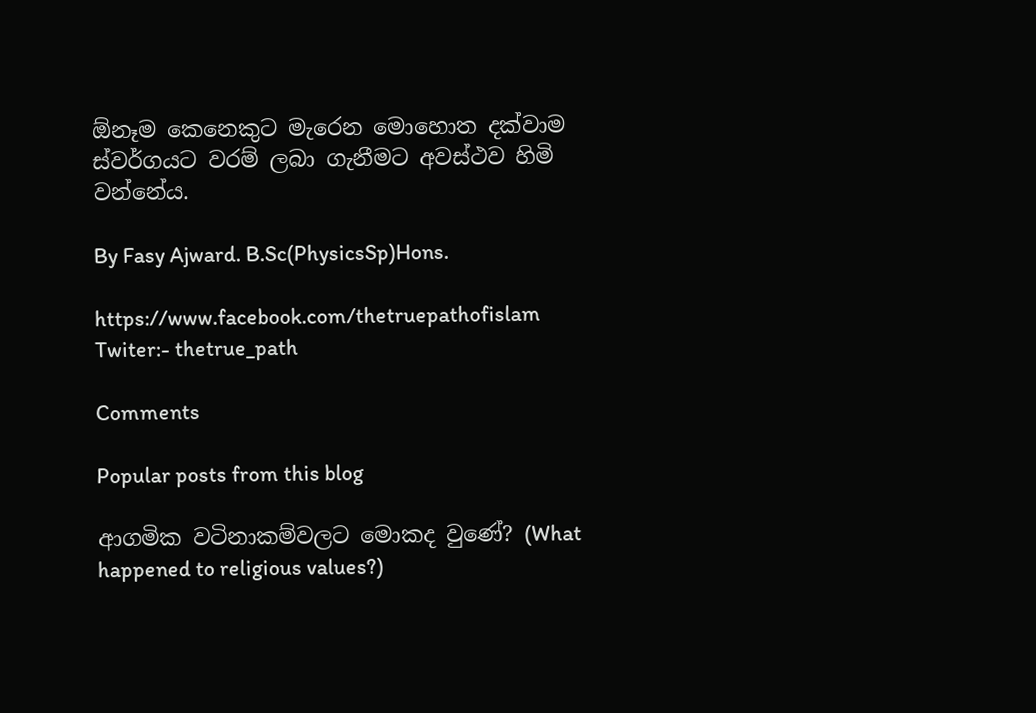ඕනෑම කෙනෙකුට මැරෙන මොහොත දක්වාම ස්වර්ගයට වරම් ලබා ගැනීමට අවස්ථව හිමි වන්නේය.

By Fasy Ajward. B.Sc(PhysicsSp)Hons.

https://www.facebook.com/thetruepathofislam
Twiter:- thetrue_path

Comments

Popular posts from this blog

ආගමික වටිනාකම්වලට මොකද වුණේ? (What happened to religious values?)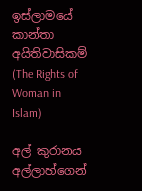ඉස්ලාමයේ කාන්තා අයිතිවාසිකම් (The Rights of Woman in Islam)

අල් කුරානය අල්ලාහ්ගෙන්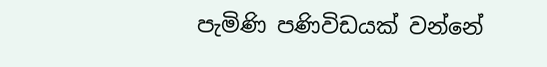පැමිණි පණිවිඩයක් වන්නේ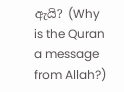ඇයි? (Why is the Quran a message from Allah?)